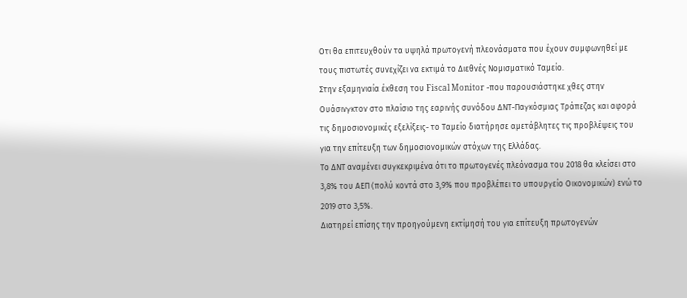Οτι θα επιτευχθούν τα υψηλά πρωτογενή πλεονάσματα που έχουν συμφωνηθεί με τους πιστωτές συνεχίζει να εκτιμά το Διεθνές Νομισματικό Ταμείο.
Στην εξαμηνιαία έκθεση του Fiscal Monitor -που παρουσιάστηκε χθες στην Ουάσινγκτον στο πλαίσιο της εαρινής συνόδου ΔΝΤ-Παγκόσμιας Τράπεζας και αφορά τις δημοσιονομικές εξελίξεις- το Ταμείο διατήρησε αμετάβλητες τις προβλέψεις του για την επίτευξη των δημοσιονομικών στόχων της Ελλάδας.
Το ΔΝΤ αναμένει συγκεκριμένα ότι το πρωτογενές πλεόνασμα του 2018 θα κλείσει στο 3,8% του ΑΕΠ (πολύ κοντά στο 3,9% που προβλέπει το υπουργείο Οικονομικών) ενώ το 2019 στο 3,5%.
Διατηρεί επίσης την προηγούμενη εκτίμησή του για επίτευξη πρωτογενών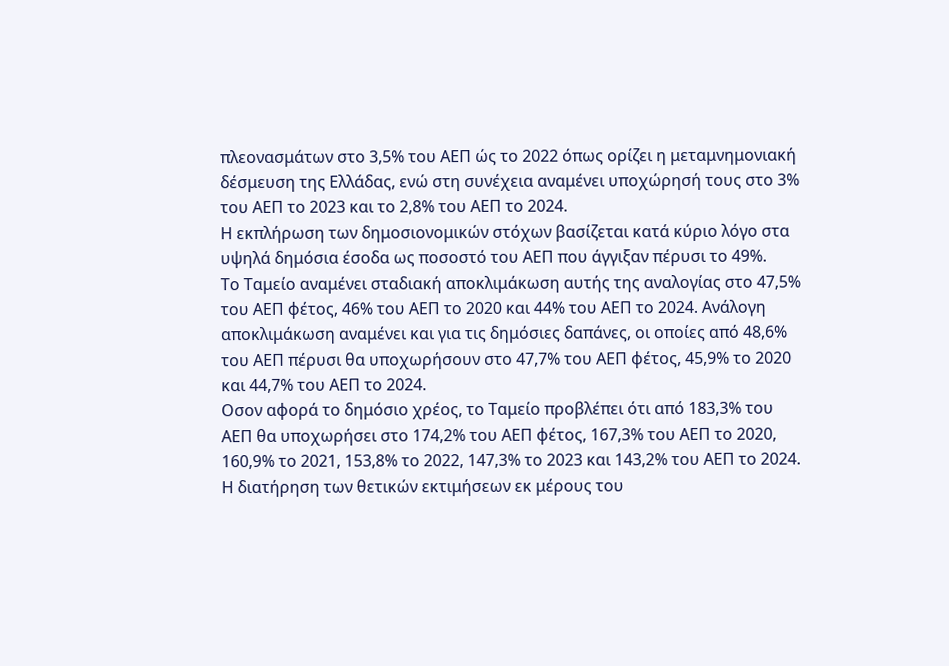πλεονασμάτων στο 3,5% του ΑΕΠ ώς το 2022 όπως ορίζει η μεταμνημονιακή δέσμευση της Ελλάδας, ενώ στη συνέχεια αναμένει υποχώρησή τους στο 3% του ΑΕΠ το 2023 και το 2,8% του ΑΕΠ το 2024.
Η εκπλήρωση των δημοσιονομικών στόχων βασίζεται κατά κύριο λόγο στα υψηλά δημόσια έσοδα ως ποσοστό του ΑΕΠ που άγγιξαν πέρυσι το 49%.
Το Ταμείο αναμένει σταδιακή αποκλιμάκωση αυτής της αναλογίας στο 47,5% του ΑΕΠ φέτος, 46% του ΑΕΠ το 2020 και 44% του ΑΕΠ το 2024. Ανάλογη αποκλιμάκωση αναμένει και για τις δημόσιες δαπάνες, οι οποίες από 48,6% του ΑΕΠ πέρυσι θα υποχωρήσουν στο 47,7% του ΑΕΠ φέτος, 45,9% το 2020 και 44,7% του ΑΕΠ το 2024.
Οσον αφορά το δημόσιο χρέος, το Ταμείο προβλέπει ότι από 183,3% του ΑΕΠ θα υποχωρήσει στο 174,2% του ΑΕΠ φέτος, 167,3% του ΑΕΠ το 2020, 160,9% το 2021, 153,8% το 2022, 147,3% το 2023 και 143,2% του ΑΕΠ το 2024.
Η διατήρηση των θετικών εκτιμήσεων εκ μέρους του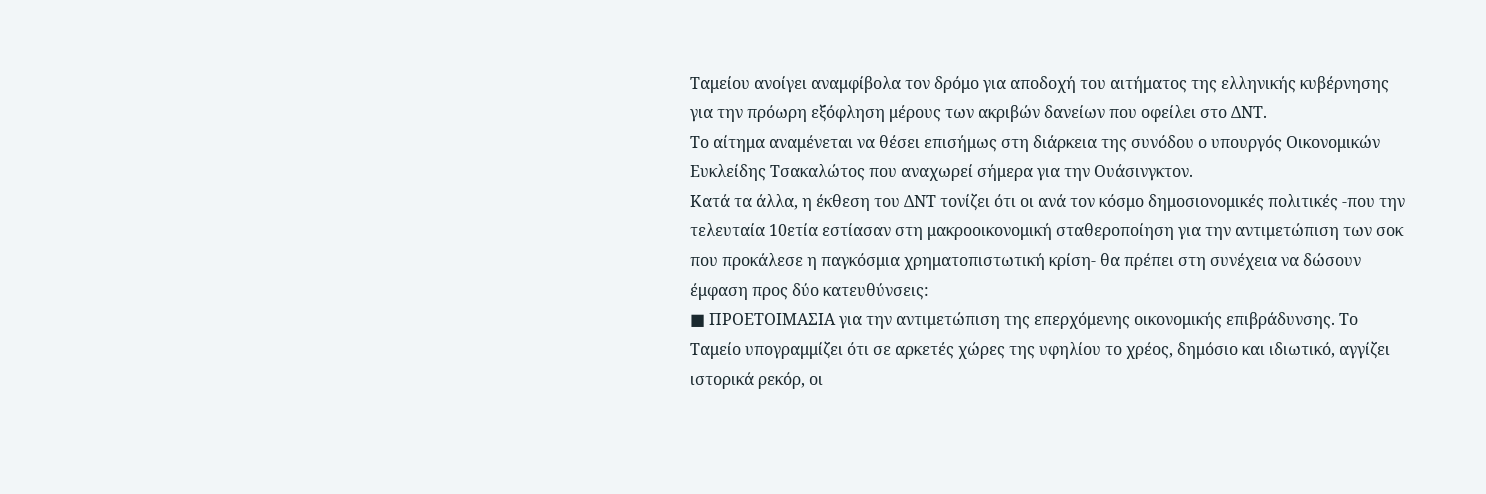Ταμείου ανοίγει αναμφίβολα τον δρόμο για αποδοχή του αιτήματος της ελληνικής κυβέρνησης για την πρόωρη εξόφληση μέρους των ακριβών δανείων που οφείλει στο ΔΝΤ.
Το αίτημα αναμένεται να θέσει επισήμως στη διάρκεια της συνόδου ο υπουργός Οικονομικών Ευκλείδης Τσακαλώτος που αναχωρεί σήμερα για την Ουάσινγκτον.
Κατά τα άλλα, η έκθεση του ΔΝΤ τονίζει ότι οι ανά τον κόσμο δημοσιονομικές πολιτικές -που την τελευταία 10ετία εστίασαν στη μακροοικονομική σταθεροποίηση για την αντιμετώπιση των σοκ που προκάλεσε η παγκόσμια χρηματοπιστωτική κρίση- θα πρέπει στη συνέχεια να δώσουν έμφαση προς δύο κατευθύνσεις:
■ ΠΡΟΕΤΟΙΜΑΣΙΑ για την αντιμετώπιση της επερχόμενης οικονομικής επιβράδυνσης. Το Ταμείο υπογραμμίζει ότι σε αρκετές χώρες της υφηλίου το χρέος, δημόσιο και ιδιωτικό, αγγίζει ιστορικά ρεκόρ, οι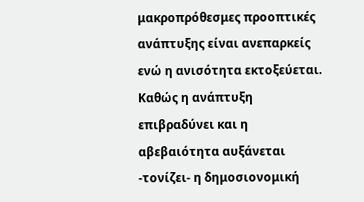μακροπρόθεσμες προοπτικές ανάπτυξης είναι ανεπαρκείς ενώ η ανισότητα εκτοξεύεται.
Καθώς η ανάπτυξη επιβραδύνει και η αβεβαιότητα αυξάνεται -τονίζει- η δημοσιονομική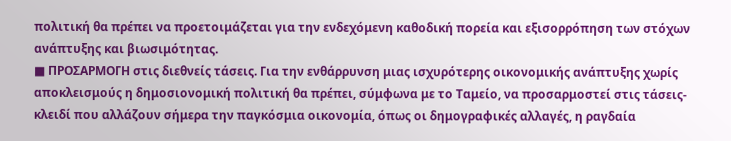πολιτική θα πρέπει να προετοιμάζεται για την ενδεχόμενη καθοδική πορεία και εξισορρόπηση των στόχων ανάπτυξης και βιωσιμότητας.
■ ΠΡΟΣΑΡΜΟΓΗ στις διεθνείς τάσεις. Για την ενθάρρυνση μιας ισχυρότερης οικονομικής ανάπτυξης χωρίς αποκλεισμούς η δημοσιονομική πολιτική θα πρέπει, σύμφωνα με το Ταμείο, να προσαρμοστεί στις τάσεις-κλειδί που αλλάζουν σήμερα την παγκόσμια οικονομία, όπως οι δημογραφικές αλλαγές, η ραγδαία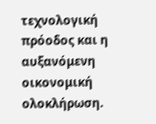τεχνολογική πρόοδος και η αυξανόμενη οικονομική ολοκλήρωση.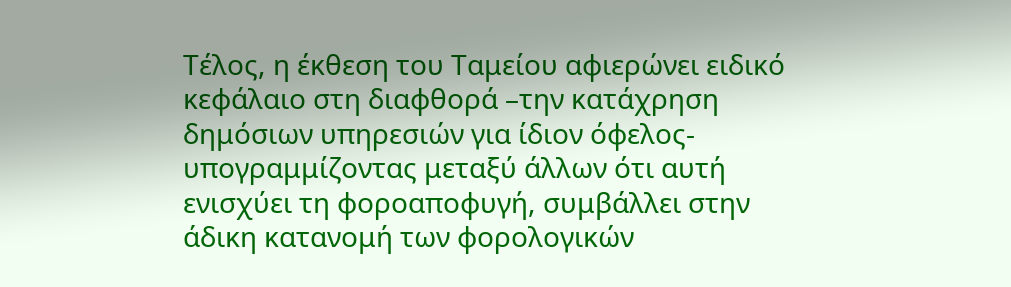Τέλος, η έκθεση του Ταμείου αφιερώνει ειδικό κεφάλαιο στη διαφθορά –την κατάχρηση δημόσιων υπηρεσιών για ίδιον όφελος- υπογραμμίζοντας μεταξύ άλλων ότι αυτή ενισχύει τη φοροαποφυγή, συμβάλλει στην άδικη κατανομή των φορολογικών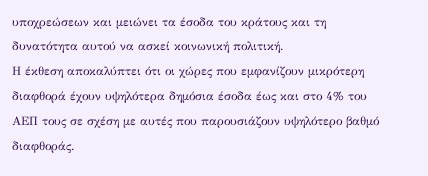υποχρεώσεων και μειώνει τα έσοδα του κράτους και τη δυνατότητα αυτού να ασκεί κοινωνική πολιτική.
Η έκθεση αποκαλύπτει ότι οι χώρες που εμφανίζουν μικρότερη διαφθορά έχουν υψηλότερα δημόσια έσοδα έως και στο 4% του ΑΕΠ τους σε σχέση με αυτές που παρουσιάζουν υψηλότερο βαθμό διαφθοράς.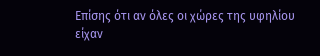Επίσης ότι αν όλες οι χώρες της υφηλίου είχαν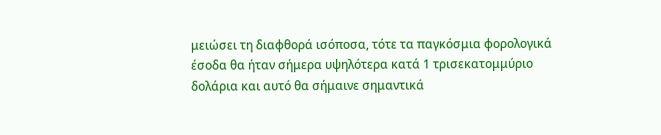μειώσει τη διαφθορά ισόποσα, τότε τα παγκόσμια φορολογικά έσοδα θα ήταν σήμερα υψηλότερα κατά 1 τρισεκατομμύριο δολάρια και αυτό θα σήμαινε σημαντικά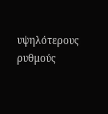υψηλότερους ρυθμούς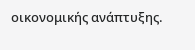οικονομικής ανάπτυξης.